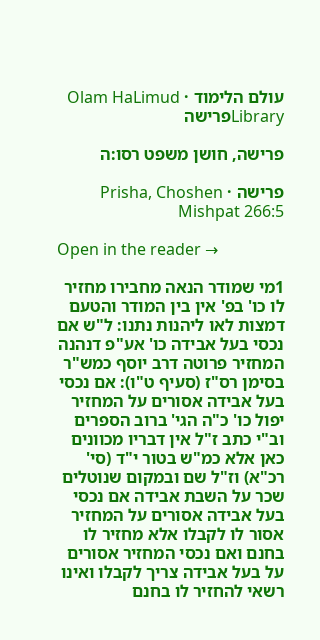עולם הלימוד · Olam HaLimud
Libraryפרישה

פרישה, חושן משפט רסו:ה

פרישה · Prisha, Choshen Mishpat 266:5

Open in the reader →

1מי שמודר הנאה מחבירו מחזיר לו כו' בפ' אין בין המודר והטעם דמצות לאו ליהנות נתנו: ל"ש אם נכסי בעל אבידה כו' אע"פ דנהנה המחזיר פרוטה דרב יוסף כמש"ר בסימן רס"ז (סעיף ט"ו): אם נכסי בעל אבידה אסורים על המחזיר יפול כו' כ"ה הגי' ברוב הספרים וב"י כתב ז"ל אין דבריו מכוונים כאן אלא כמ"ש בטור י"ד (סי' רכ"א) וז"ל שם ובמקום שנוטלים שכר על השבת אבידה אם נכסי בעל אבידה אסורים על המחזיר אסור לו לקבלו אלא מחזיר לו בחנם ואם נכסי המחזיר אסורים על בעל אבידה צריך לקבלו ואינו רשאי להחזיר לו בחנם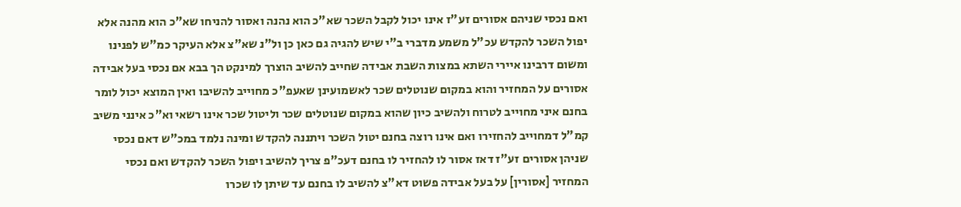ואם נכסי שניהם אסורים זע"ז אינו יכול לקבל השכר שא"כ הוא נהנה ואסור להניחו שא"כ הוא מהנה אלא יפול השכר להקדש עכ"ל משמע מדברי ב"י שיש להגיה גם כאן כן ול"נ שא"צ אלא העיקר כמ"ש לפנינו ומשום דרבינו איירי השתא במצות השבת אבידה שחייב להשיב הוצרך למינקט הך בבא אם נכסי בעל אבידה אסורים על המחזיר והוא במקום שנוטלים שכר לאשמועינן שאעפ"כ מחוייב להשיבו ואין המוצא יכול לומר בחנם איני מחוייב לטרוח ולהשיב כיון שהוא במקום שנוטלים שכר וליטול שכר אינו רשאי וא"כ אינני משיב קמ"ל דמחוייב להחזירו ואם אינו רוצה בחנם יטול השכר ויתננה להקדש ומינה נלמד במכ"ש דאם נכסי שניהן אסורים זע"ז דאז אסור לו להחזיר לו בחנם דעכ"פ צריך להשיב ויפול השכר להקדש ואם נכסי המחזיר [אסורין] על בעל אבידה פשוט דא"צ להשיב לו בחנם עד שיתן לו שכרו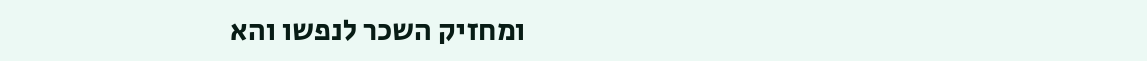ומחזיק השכר לנפשו והא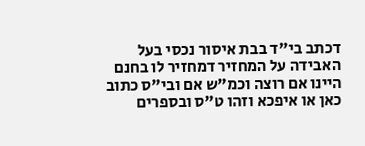דכתב בי"ד בבת איסור נכסי בעל האבידה על המחזיר דמחזיר לו בחנם היינו אם רוצה וכמ"ש אם ובי"ס כתוב כאן או איפכא וזהו ט"ס ובספרים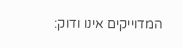המדוייקים אינו ודוק: